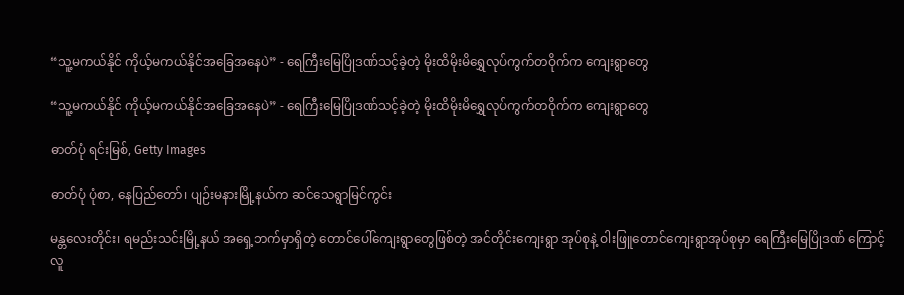“သူ့မကယ်နိုင် ကိုယ့်မကယ်နိုင်အခြေအနေပဲ” - ရေကြီးမြေပြိုဒဏ်သင့်ခဲ့တဲ့ မိုးထိမိုးမိရွှေလုပ်ကွက်တဝိုက်က ကျေးရွာတွေ

“သူ့မကယ်နိုင် ကိုယ့်မကယ်နိုင်အခြေအနေပဲ” - ရေကြီးမြေပြိုဒဏ်သင့်ခဲ့တဲ့ မိုးထိမိုးမိရွှေလုပ်ကွက်တဝိုက်က ကျေးရွာတွေ

ဓာတ်ပုံ ရင်းမြစ်, Getty Images

ဓာတ်ပုံ ပုံစာ, နေပြည်တော်၊ ပျဉ်းမနားမြို့နယ်က ဆင်သေရွာမြင်ကွင်း

မန္တလေးတိုင်း၊ ရမည်းသင်းမြို့နယ် အ‌ရှေ့ဘက်မှာရှိတဲ့ တောင်ပေါ်ကျေးရွာတွေဖြစ်တဲ့ အင်တိုင်းကျေးရွာ အုပ်စုနဲ့ ဝါးဖြူတောင်ကျေးရွာအုပ်စုမှာ ရေကြီးမြေပြိုဒဏ် ကြောင့် လူ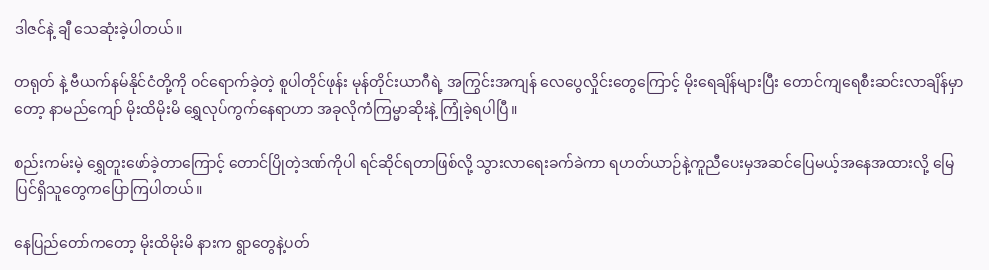ဒါဇင်နဲ့ ချီ သေဆုံးခဲ့ပါတယ်။

တရုတ် နဲ့ ဗီယက်နမ်နိုင်ငံတို့ကို ဝင်ရောက်ခဲ့တဲ့ စူပါတိုင်ဖုန်း မုန်တိုင်းယာဂီရဲ့ အကြွင်းအကျန် လေပွေလှိုင်းတွေကြောင့် မိုးရေချိန်များပြီး တောင်ကျရေစီးဆင်းလာချိန်မှာတော့ နာမည်ကျော် မိုးထိမိုးမိ ရွှေလုပ်ကွက်နေရာဟာ အခုလိုကံကြမ္မာဆိုးနဲ့ ကြုံခဲ့ရပါပြီ။

စည်းကမ်းမဲ့ ရွှေတူးဖော်ခဲ့တာကြောင့် တောင်ပြိုတဲ့ဒဏ်ကိုပါ ရင်ဆိုင်ရတာဖြစ်လို့ သွားလာရေးခက်ခဲကာ ရဟတ်ယာဉ်နဲ့ကူညီပေးမှအဆင်ပြေမယ့်အနေအထားလို့ မြေပြင်ရှိသူတွေကပြောကြပါတယ်။

နေပြည်တော်ကတော့ မိုးထိမိုးမိ နားက ရွာတွေနဲ့ပတ်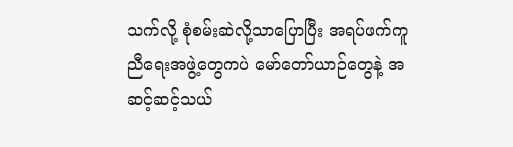သက်လို့ စုံစမ်းဆဲလို့သာပြောပြီး အရပ်ဖက်ကူညီရေးအဖွဲ့တွေကပဲ မော်တော်ယာဉ်တွေနဲ့ အဆင့်ဆင့်သယ်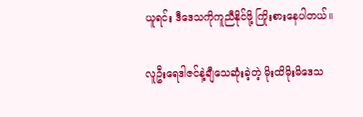ယူရင်း ဒီဒေသကိုကူညီနိုင်ဖို့ ကြိုးစားနေပါတယ်။

လူဦးရေဒါဇင်နဲ့ချီသေဆုံးခဲ့တဲ့ မိုးထိမိုးမိဒေသ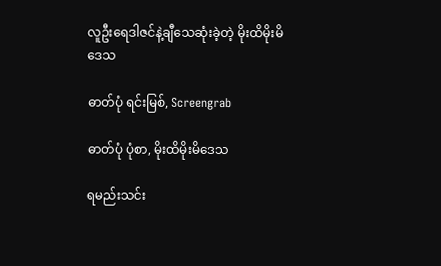လူဦးရေဒါဇင်နဲ့ချီသေဆုံးခဲ့တဲ့ မိုးထိမိုးမိဒေသ

ဓာတ်ပုံ ရင်းမြစ်, Screengrab

ဓာတ်ပုံ ပုံစာ, မိုးထိမိုးမိဒေသ

ရမည်းသင်း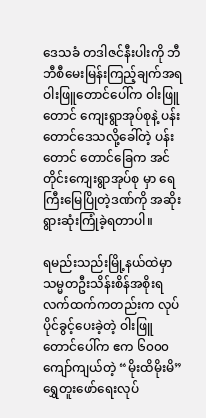ဒေသခံ တဒါဇင်နီးပါးကို ဘီဘီစီမေးမြန်းကြည့်ချက်အရ ဝါးဖြူတောင်ပေါ်က ဝါးဖြူတောင် ကျေးရွာအုပ်စုနဲ့ ပန်းတောင်ဒေသလို့ခေါ်တဲ့ ပန်းတောင် တောင်ခြေက အင်တိုင်းကျေးရွာအုပ်စု မှာ ရေကြီးမြေပြိုတဲ့ဒဏ်ကို အဆိုးရွားဆုံးကြုံခဲ့ရတာပါ။

ရမည်းသည်းမြို့နယ်ထဲမှာ သမ္မတဦးသိန်းစိန်အစိုးရလက်ထက်ကတည်းက လုပ်ပိုင်ခွင့်ပေးခဲ့တဲ့ ဝါးဖြူ တောင်ပေါ်က ဧက ၆၀၀၀ ကျော်ကျယ်တဲ့ “မိုးထိမိုးမိ” ရွှေတူးဖော်ရေးလုပ်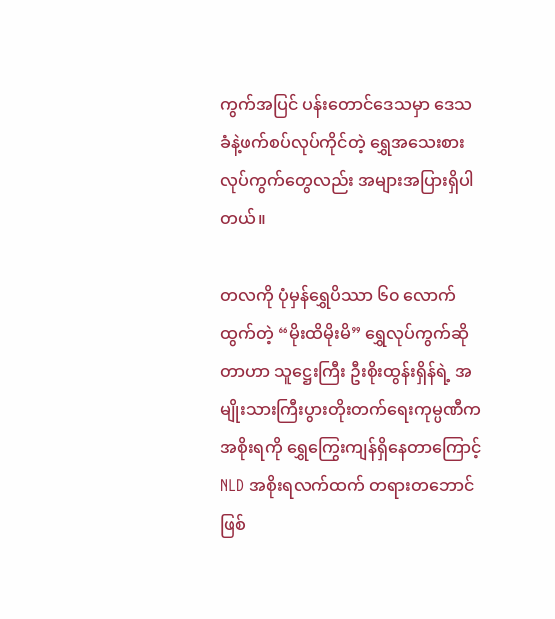ကွက်အပြင် ပန်းတောင်ဒေသမှာ ဒေသခံနဲ့ဖက်စပ်လုပ်ကိုင်တဲ့ ရွှေအသေးစားလုပ်ကွက်တွေလည်း အများအပြားရှိပါတယ်။

တလကို ပုံမှန်ရွှေပိဿာ ၆၀ လောက်ထွက်တဲ့ “မိုးထိမိုးမိ” ရွှေလုပ်ကွက်ဆိုတာဟာ သူဋ္ဌေးကြီး ဦးစိုးထွန်းရှိန်ရဲ့ အမျိုးသားကြီးပွားတိုးတက်ရေးကုမ္ပဏီက အစိုးရကို ရွှေကြွေးကျန်ရှိနေတာကြောင့် NLD အစိုးရလက်ထက် တရားတဘောင်ဖြစ်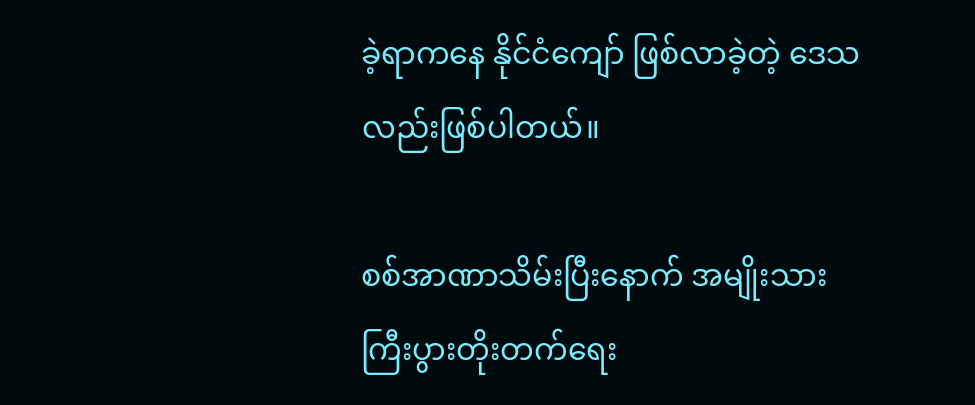ခဲ့ရာကနေ နိုင်ငံကျော် ဖြစ်လာခဲ့တဲ့ ဒေသလည်းဖြစ်ပါတယ်။

စစ်အာဏာသိမ်းပြီးနောက် အမျိုးသားကြီးပွားတိုးတက်ရေး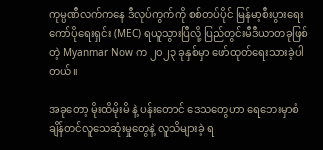ကုမ္ပဏီလက်ကနေ ဒီလုပ်ကွက်ကို စစ်တပ်ပိုင် မြန်မာ့စီးပွားရေးကော်ပိုရေးရှင်း (MEC) ရယူသွားပြီလို့ ပြည်တွင်းမီဒီယာတခုဖြစ်တဲ့ Myanmar Now က ၂၀၂၃ ခုနှစ်မှာ ဖော်ထုတ်ရေးသားခဲ့ပါတယ်။

အခုတော့ မိုးထိမိုးမိ နဲ့ ပန်းတောင် ဒေသတွေဟာ ရေဘေးမှာစံချိန်တင်လူသေဆုံးမှုတွေနဲ့ လူသိများခဲ့ ရ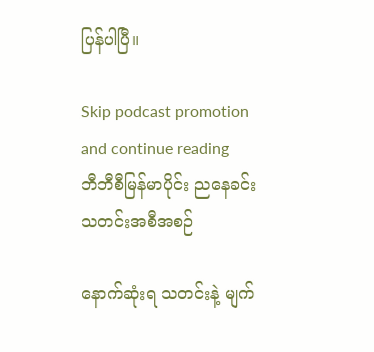ပြန်ပါပြီ။

Skip podcast promotion and continue reading
ဘီဘီစီမြန်မာပိုင်း ညနေခင်းသတင်းအစီအစဉ်

နောက်ဆုံးရ သတင်းနဲ့ မျက်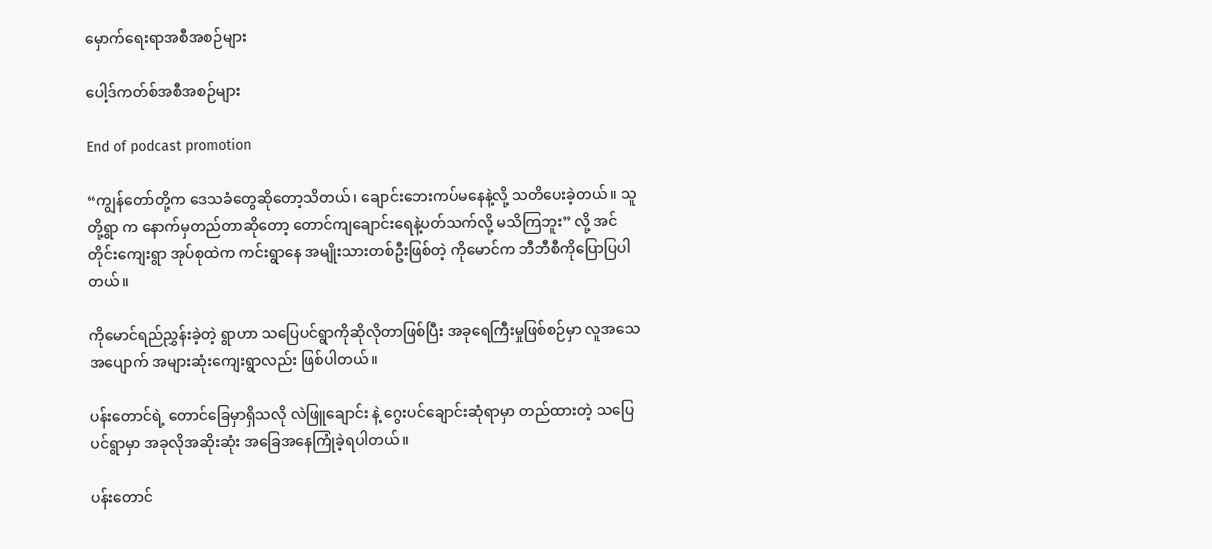မှောက်ရေးရာအစီအစဉ်များ

ပေါ့ဒ်ကတ်စ်အစီအစဉ်များ

End of podcast promotion

“ကျွန်တော်တို့က ဒေသခံတွေဆိုတော့သိတယ်၊ ချောင်းဘေးကပ်မနေနဲ့လို့ သတိပေးခဲ့တယ်။ သူတို့ရွာ က နောက်မှတည်တာဆိုတော့ တောင်ကျချောင်းရေနဲ့ပတ်သက်လို့ မသိကြဘူး” လို့ အင်တိုင်းကျေးရွာ အုပ်စုထဲက ကင်းရွာနေ အမျိုးသားတစ်ဦးဖြစ်တဲ့ ကိုမောင်က ဘီဘီစီကိုပြောပြပါတယ်။

ကို‌မောင်ရည်ညွှန်းခဲ့တဲ့ ရွာဟာ သပြေပင်ရွာကိုဆိုလိုတာဖြစ်ပြီး အခုရေကြီးမှုဖြစ်စဉ်မှာ လူအသေအပျောက် အများဆုံးကျေးရွာလည်း ဖြစ်ပါတယ်။

ပန်းတောင်ရဲ့ တောင်ခြေမှာရှိသလို လဲဖြူချောင်း နဲ့ ဂွေးပင်ချောင်းဆုံရာမှာ တည်ထားတဲ့ သပြေပင်ရွာမှာ အခုလိုအဆိုးဆုံး အခြေအနေကြုံခဲ့ရပါတယ်။

ပန်းတောင်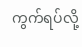ကွက်ရပ်လို့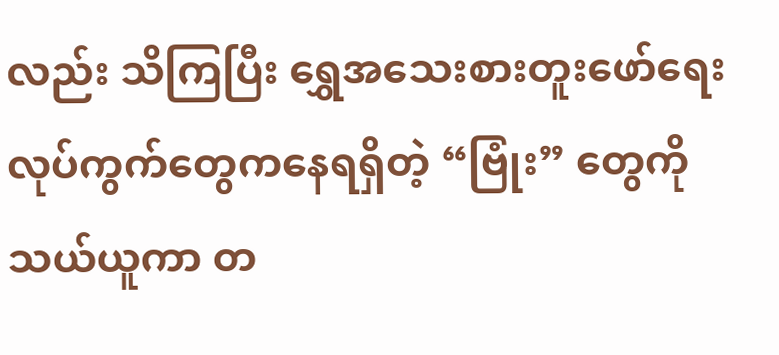လည်း သိကြပြီး ရွှေအသေးစားတူးဖော်ရေးလုပ်ကွက်တွေကနေရရှိတဲ့ “ဗြုံး” တွေကို သယ်ယူကာ တ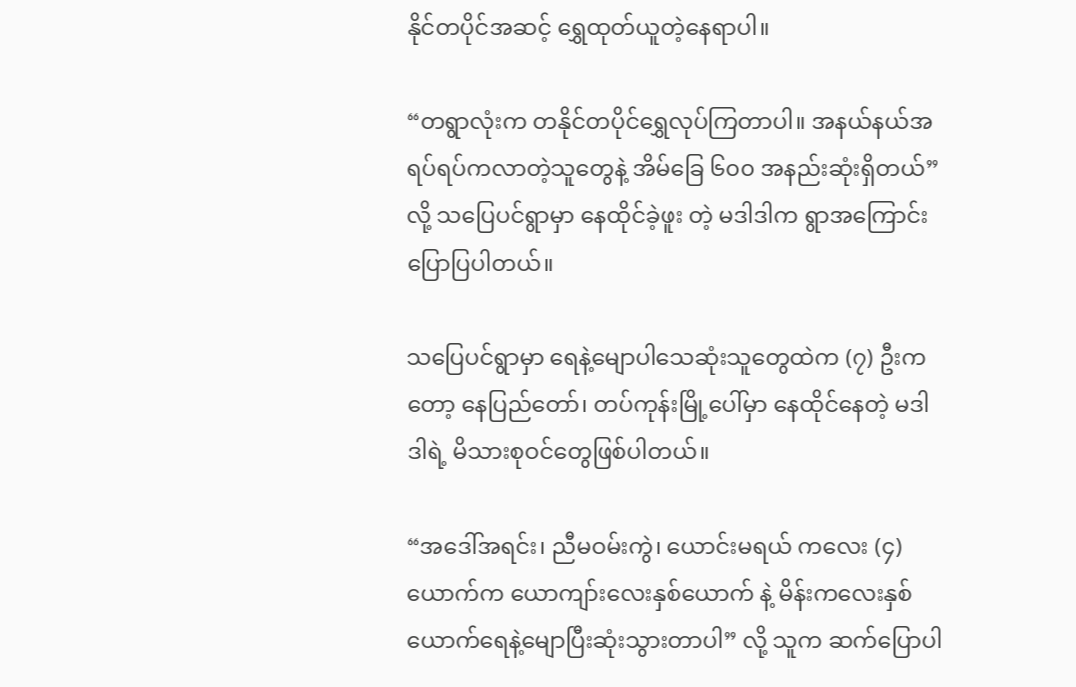နိုင်တပိုင်အဆင့် ရွှေထုတ်ယူတဲ့နေရာပါ။

“တရွာလုံးက တနိုင်တပိုင်ရွှေလုပ်ကြတာပါ။ အနယ်နယ်အရပ်ရပ်ကလာတဲ့သူတွေနဲ့ အိမ်ခြေ ၆၀၀ အနည်းဆုံးရှိတယ်” လို့ သပြေပင်ရွာမှာ နေထိုင်ခဲ့ဖူး တဲ့ မဒါဒါက ရွာအကြောင်းပြောပြပါတယ်။

သပြေပင်ရွာမှာ ရေနဲ့မျောပါသေဆုံးသူတွေထဲက (၇) ဦးကတော့ နေပြည်တော်၊ တပ်ကုန်းမြို့ပေါ်မှာ နေထိုင်နေတဲ့ မဒါဒါရဲ့ မိသားစုဝင်တွေဖြစ်ပါတယ်။

“အဒေါ်အရင်း၊ ညီမဝမ်းကွဲ၊ ယောင်းမရယ် ကလေး (၄) ယောက်က ယောကျာ်းလေးနှစ်ယောက် နဲ့ မိန်းကလေးနှစ်ယောက်ရေနဲ့မျောပြီးဆုံးသွားတာပါ” လို့ သူက ဆက်ပြောပါ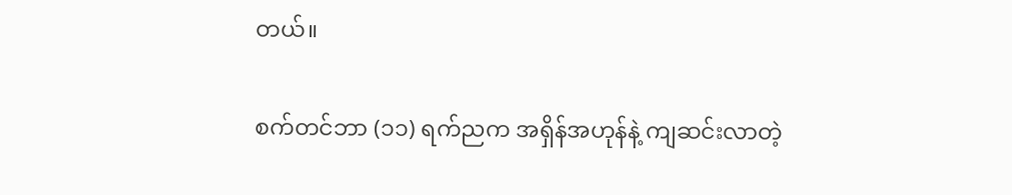တယ်။

စက်တင်ဘာ (၁၁) ရက်ညက အရှိန်အဟုန်နဲ့ ကျဆင်းလာတဲ့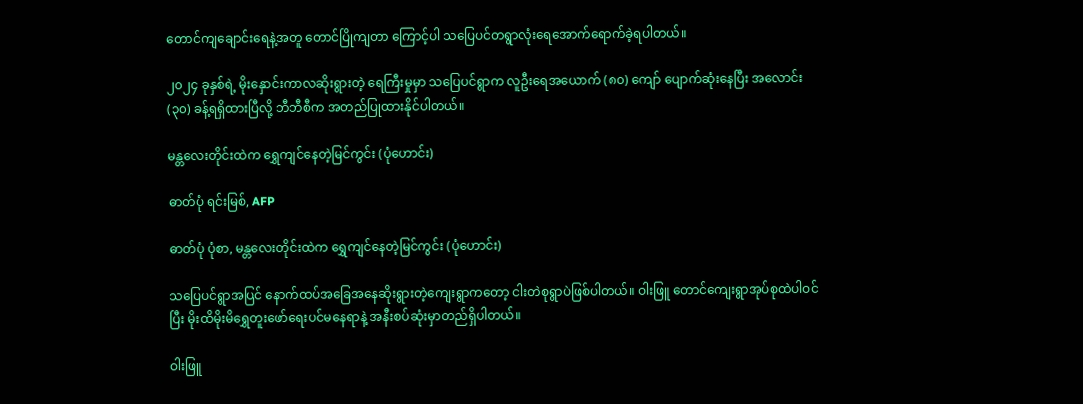တောင်ကျချောင်းရေနဲ့အတူ တောင်ပြိုကျတာ ကြောင့်ပါ သပြေပင်တရွာလုံးရေအောက်ရောက်ခဲ့ရပါတယ်။

၂၀၂၄ ခုနှစ်ရဲ့ မိုးနှောင်းကာလဆိုးရွားတဲ့ ရေကြီးမှုမှာ သပြေပင်ရွာက လူဦးရေအယောက် (၈၀) ကျော် ပျောက်ဆုံးနေပြီး အလောင်း (၃၀) ခန့်ရရှိထားပြီလို့ ဘီဘီစီက အတည်ပြုထားနိုင်ပါတယ်။

မန္တ‌လေးတိုင်းထဲက ရွှေကျင်နေတဲ့မြင်ကွင်း (ပုံဟောင်း)

ဓာတ်ပုံ ရင်းမြစ်, AFP

ဓာတ်ပုံ ပုံစာ, မန္တ‌လေးတိုင်းထဲက ရွှေကျင်နေတဲ့မြင်ကွင်း (ပုံဟောင်း)

သပြေပင်ရွာအပြင် နောက်ထပ်အခြေအနေဆိုးရွားတဲ့ကျေးရွာကတော့ ငါးတဲစုရွာပဲဖြစ်ပါတယ်။ ဝါးဖြူ တောင်ကျေးရွာအုပ်စုထဲပါဝင်ပြီး မိုးထိမိုးမိရွှေတူးဖော်ရေးပင်မနေရာနဲ့ အနီးစပ်ဆုံးမှာတည်ရှိပါတယ်။

ဝါးဖြူ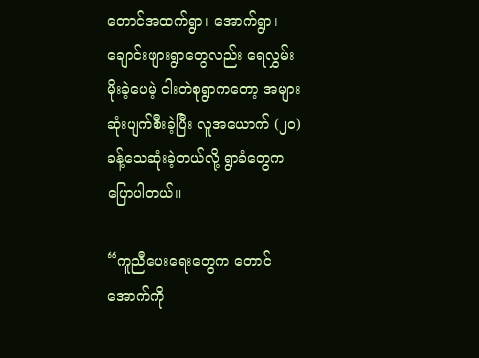တောင်အထက်ရွာ၊ အောက်ရွာ၊ ချောင်းဖျားရွာတွေလည်း ရေလွှမ်းမိုးခဲ့ပေမဲ့ ငါးတဲစုရွာကတော့ အများဆုံးပျက်စီးခဲ့ပြီး လူအယောက် (၂၀) ခန့်သေဆုံးခဲ့တယ်လို့ ရွာခံတွေက ပြောပါတယ်။

“ကူညီပေးရေးတွေက တောင်အောက်ကို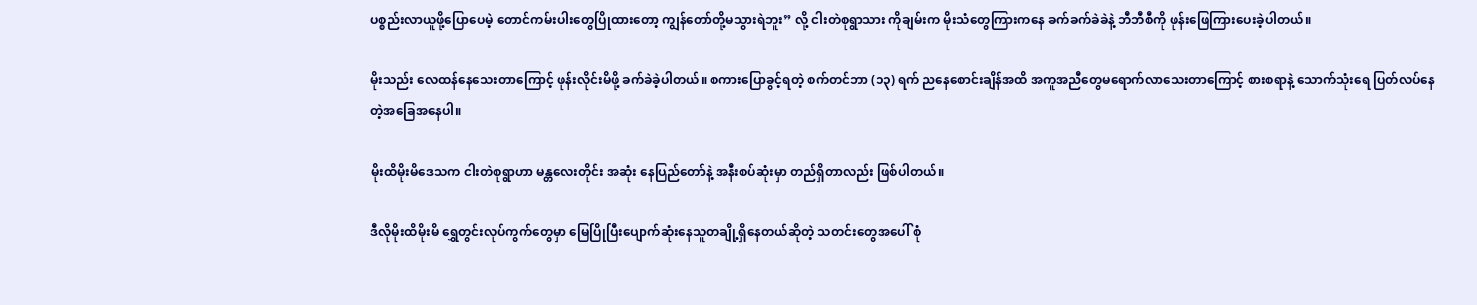ပစ္စည်းလာယူဖို့ပြောပေမဲ့ တောင်ကမ်းပါးတွေပြိုထားတော့ ကျွန်တော်တို့မသွားရဲဘူး” လို့ ငါးတဲစုရွာသား ကိုချမ်းက မိုးသံတွေကြားကနေ ခက်ခက်ခဲခဲနဲ့ ဘီဘီစီကို ဖုန်းဖြေကြားပေးခဲ့ပါတယ်။

မိုးသည်း လေထန်နေသေးတာကြောင့် ဖုန်းလိုင်းမိဖို့ ခက်ခဲခဲ့ပါတယ်။ စကားပြောခွင့်ရတဲ့ စက်တင်ဘာ (၁၃) ရက် ညနေစောင်းချိန်အထိ အကူအညီတွေမရောက်လာသေးတာကြောင့် စားစရာနဲ့ သောက်သုံးရေ ပြတ်လပ်နေတဲ့အခြေအနေပါ။

မိုးထိမိုးမိဒေသက ငါးတဲစုရွာဟာ မန္တလေးတိုင်း အဆုံး နေပြည်တော်နဲ့ အနီးစပ်ဆုံးမှာ တည်ရှိတာလည်း ဖြစ်ပါတယ်။

ဒီလိုမိုးထိမိုးမိ ရွှေတွင်းလုပ်ကွက်တွေမှာ မြေပြိုပြီးပျောက်ဆုံးနေသူတချို့ရှိနေတယ်ဆိုတဲ့ သတင်းတွေအပေါ် စုံ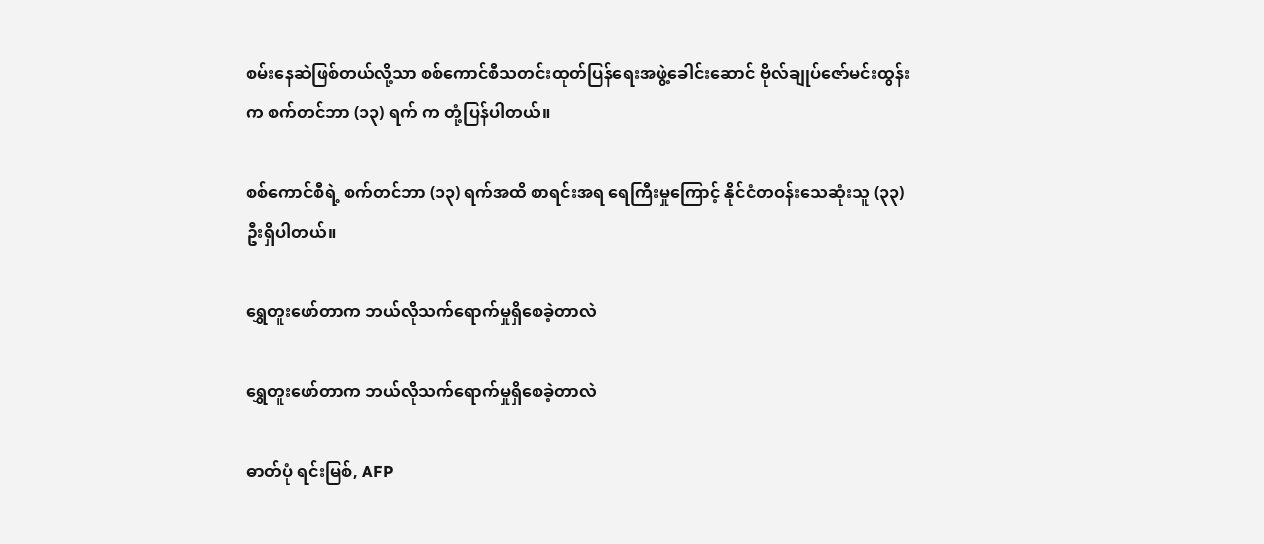စမ်းနေဆဲဖြစ်တယ်လို့သာ စစ်ကောင်စီသတင်းထုတ်ပြန်ရေးအဖွဲ့ခေါင်းဆောင် ဗိုလ်ချုပ်ဇော်မင်းထွန်းက စက်တင်ဘာ (၁၃) ရက် က တုံ့ပြန်ပါတယ်။

စစ်ကောင်စီရဲ့ စက်တင်ဘာ (၁၃) ရက်အထိ စာရင်းအရ ရေကြီးမှုကြောင့် နိုင်ငံတဝန်းသေဆုံးသူ (၃၃) ဦးရှိပါတယ်။

ရွှေတူးဖော်တာက ဘယ်လိုသက်ရောက်မှုရှိစေခဲ့တာလဲ

ရွှေတူးဖော်တာက ဘယ်လိုသက်ရောက်မှုရှိစေခဲ့တာလဲ

ဓာတ်ပုံ ရင်းမြစ်, AFP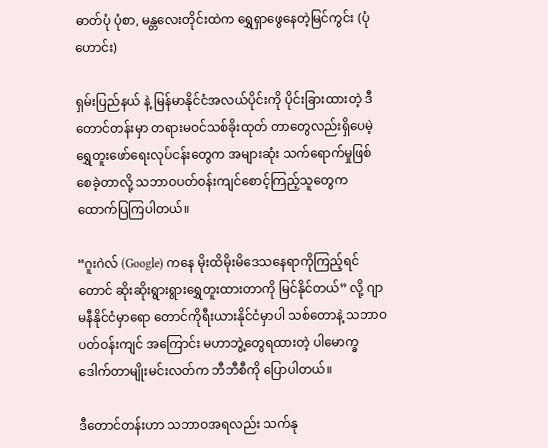ဓာတ်ပုံ ပုံစာ, မန္တ‌လေးတိုင်းထဲက ရွှေရှာဖွေနေတဲ့မြင်ကွင်း (ပုံဟောင်း)

ရှမ်းပြည်နယ် နဲ့ မြန်မာနိုင်ငံအလယ်ပိုင်းကို ပိုင်းခြားထားတဲ့ ဒီတောင်တန်းမှာ တရားမဝင်သစ်ခိုးထုတ် တာတွေလည်းရှိပေမဲ့ ရွှေတူးဖော်ရေးလုပ်ငန်းတွေက အများဆုံး သက်ရောက်မှုဖြစ်စေခဲ့တာလို့ သဘာဝပတ်ဝန်းကျင်စောင့်ကြည့်သူတွေက ထောက်ပြကြပါတယ်။

“ဂူးဂဲလ် (Google) ကနေ မိုးထိမိုးမိဒေသနေရာကိုကြည့်ရင်တောင် ဆိုးဆိုးရွားရွားရွှေတူးထားတာကို မြင်နိုင်တယ်” လို့ ဂျာမနီနိုင်ငံမှာရော တောင်ကိုရီးယားနိုင်ငံမှာပါ သစ်တောနဲ့ သဘာဝပတ်ဝန်းကျင် အကြောင်း မဟာဘွဲ့တွေရထားတဲ့ ပါမောက္ခ ဒေါက်တာမျိုးမင်းလတ်က ဘီဘီစီကို ပြောပါတယ်။

ဒီတောင်တန်းဟာ သဘာဝအရလည်း သက်နု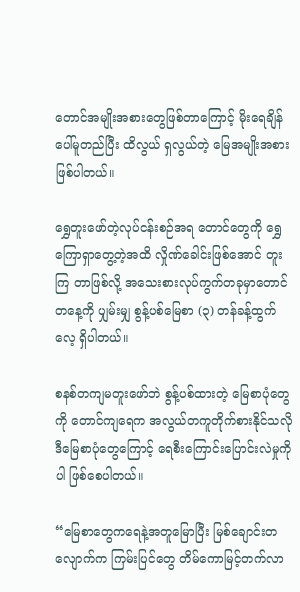တောင်အမျိုးအစားတွေဖြစ်တာကြောင့် မိုးရေချိန်ပေါ်မူတည်ပြီး ထိလွယ် ရှလွယ်တဲ့ မြေအမျိုးအစားဖြစ်ပါတယ်။

ရွှေတူးဖော်တဲ့လုပ်ငန်းစဉ်အရ တောင်တွေကို ရွှေကြောရှာတွေ့တဲ့အထိ လှိုဏ်ခေါင်းဖြစ်အောင် တူးကြ တာဖြစ်လို့ အသေးစားလုပ်ကွက်တခုမှာတောင် တနေ့ကို ပျှမ်းမျှ စွန့်ပစ်မြေစာ (၃) တန်ခန့်ထွက်လေ့ ရှိပါတယ်။

စနစ်တကျမတူးဖော်ဘဲ စွန့်ပစ်ထားတဲ့ မြေစာပုံတွေကို တောင်ကျရေက အလွယ်တကူတိုက်စားနိုင်သလို ဒီမြေစာပုံတွေကြောင့် ရေစီးကြောင်းပြောင်းလဲမှုကိုပါ ဖြစ်စေပါတယ်။

“မြေစာတွေကရေနဲ့အတူမြောပြီး မြစ်ချောင်းတလျောက်က ကြမ်းပြင်တွေ တိမ်ကောမြင့်တက်လာ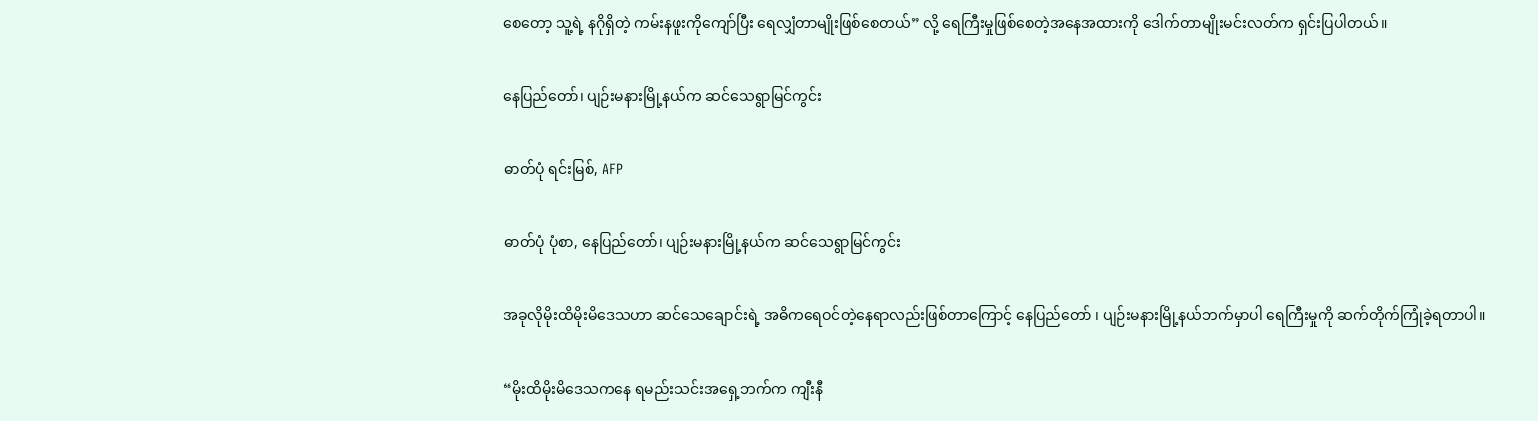စေတော့ သူ့ရဲ့ နဂိုရှိတဲ့ ကမ်းနဖူးကိုကျော်ပြီး ရေလျှံတာမျိုးဖြစ်စေတယ်” လို့ ရေကြီးမှုဖြစ်စေတဲ့အနေအထားကို ဒေါက်တာမျိုးမင်းလတ်က ရှင်းပြပါတယ်။

နေပြည်တော်၊ ပျဉ်းမနားမြို့နယ်က ဆင်သေရွာမြင်ကွင်း

ဓာတ်ပုံ ရင်းမြစ်, AFP

ဓာတ်ပုံ ပုံစာ, နေပြည်တော်၊ ပျဉ်းမနားမြို့နယ်က ဆင်သေရွာမြင်ကွင်း

အခုလိုမိုးထိမိုးမိဒေသဟာ ဆင်သေချောင်းရဲ့ အဓိကရေဝင်တဲ့နေရာလည်းဖြစ်တာကြောင့် နေပြည်တော် ၊ ပျဉ်းမနားမြို့နယ်ဘက်မှာပါ ရေကြီးမှုကို ဆက်တိုက်ကြုံခဲ့ရတာပါ။

“မိုးထိမိုးမိဒေသကနေ ရမည်းသင်းအရှေ့ဘက်က ကျီးနီ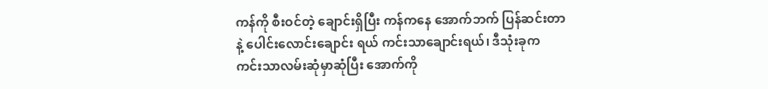ကန်ကို စီးဝင်တဲ့ ချောင်းရှိပြီး ကန်ကနေ အောက်ဘက် ပြန်ဆင်းတာ နဲ့ ပေါင်းလောင်းချောင်း ရယ် ကင်းသာချောင်းရယ်၊ ဒီသုံးခုက ကင်းသာလမ်းဆုံမှာဆုံပြီး အောက်ကို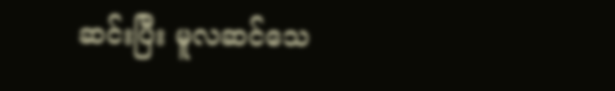ဆင်းပြီး မူလဆင်သေ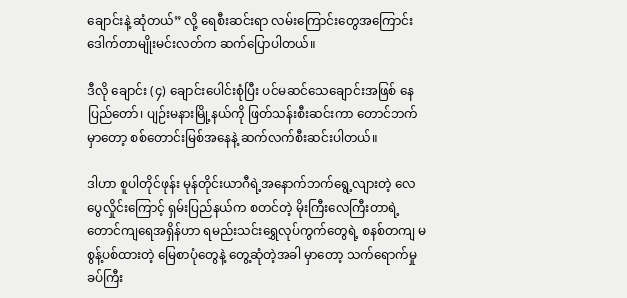ချောင်းနဲ့ ဆုံတယ်” လို့ ရေစီးဆင်းရာ လမ်းကြောင်းတွေအကြောင်း ဒေါက်တာမျိုးမင်းလတ်က ဆက်ပြောပါတယ်။

ဒီလို ချောင်း (၄) ချောင်းပေါင်းစုံပြီး ပင်မဆင်သေချောင်းအဖြစ် နေပြည်တော်၊ ပျဉ်းမနားမြို့နယ်ကို ဖြတ်သန်းစီးဆင်းကာ တောင်ဘက်မှာတော့ စစ်တောင်းမြစ်အနေနဲ့ ဆက်လက်စီးဆင်းပါတယ်။

ဒါဟာ စူပါတိုင်ဖုန်း မုန်တိုင်းယာဂီရဲ့အနောက်ဘက်ရွေ့လျားတဲ့ လေပွေလှိုင်းကြောင့် ရှမ်းပြည်နယ်က စတင်တဲ့ မိုးကြီးလေကြီးတာရဲ့ တောင်ကျရေအရှိန်ဟာ ရမည်းသင်းရွှေလုပ်ကွက်တွေရဲ့ စနစ်တကျ မစွန့်ပစ်ထားတဲ့ မြေစာပုံတွေနဲ့ တွေ့ဆုံတဲ့အခါ မှာတော့ သက်ရောက်မှုခပ်ကြီး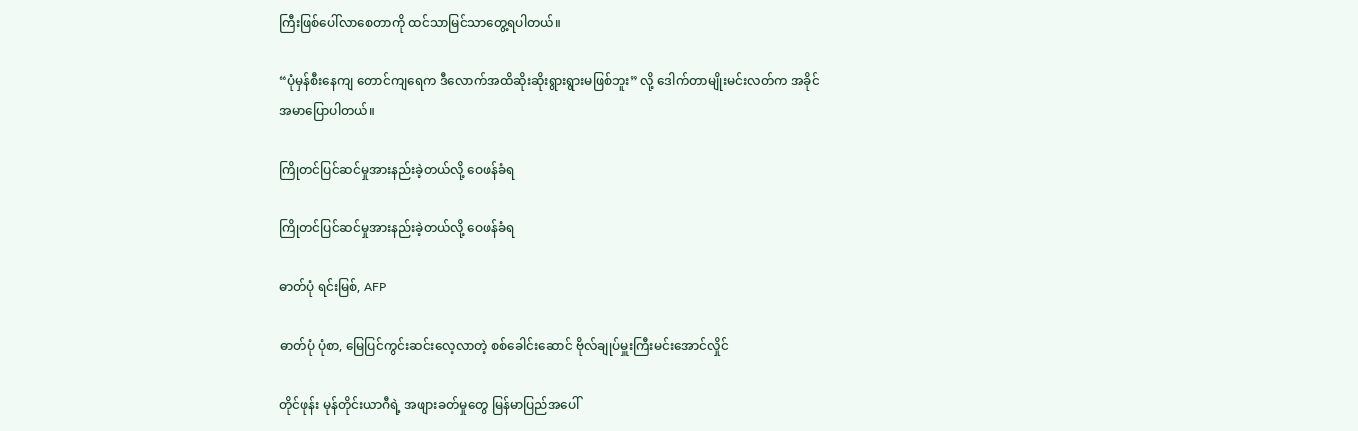ကြီးဖြစ်ပေါ်လာစေတာကို ထင်သာမြင်သာတွေ့ရပါတယ်။

“ပုံမှန်စီးနေကျ တောင်ကျရေက ဒီလောက်အထိဆိုးဆိုးရွားရွားမဖြစ်ဘူး” လို့ ဒေါက်တာမျိုးမင်းလတ်က အခိုင်အမာပြောပါတယ်။

ကြိုတင်ပြင်ဆင်မှုအားနည်းခဲ့တယ်လို့ ဝေဖန်ခံရ

ကြိုတင်ပြင်ဆင်မှုအားနည်းခဲ့တယ်လို့ ဝေဖန်ခံရ

ဓာတ်ပုံ ရင်းမြစ်, AFP

ဓာတ်ပုံ ပုံစာ, မြေပြင်ကွင်းဆင်းလေ့လာတဲ့ စစ်ခေါင်းဆောင် ဗိုလ်ချုပ်မှူးကြီးမင်းအောင်လှိုင်

တိုင်ဖုန်း မုန်တိုင်းယာဂီရဲ့ အဖျားခတ်မှုတွေ မြန်မာပြည်အပေါ်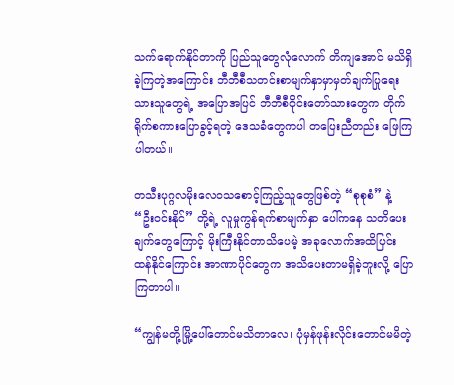သက်ရောက်နိုင်တာကို ပြည်သူတွေလုံလောက် တိကျအောင် မသိရှိခဲ့ကြတဲ့အကြောင်း ဘီဘီစီသတင်းစာမျက်နှာမှာမှတ်ချက်ပြုရေးသားသူတွေရဲ့ အပြောအပြင် ဘီဘီစီဝိုင်းတော်သားတွေက တိုက်ရိုက်စကားပြောခွင့်ရတဲ့ ဒေသခံတွေကပါ တပြေးညီတည်း ဖြေကြပါတယ်။

တသီးပုဂ္ဂလမိုးလေဝသစောင့်ကြည့်သူတွေဖြစ်တဲ့ “စုစုစံ” နဲ့ “ဦးဝင်းနိုင်” တို့ရဲ့ လူမှုကွန်ရက်စာမျက်နှာ ပေါ်ကနေ သတိပေးချက်တွေကြောင့် မိုးကြီးနိုင်တာသိပေမဲ့ အခုလောက်အထိပြင်းထန်နိုင်ကြောင်း အာဏာပိုင်တွေက အသိပေးတာမရှိခဲ့ဘူးလို့ ပြောကြတာပါ။

“ကျွန်မတို့မြို့‌ပေါ်တောင်မသိတာလေ၊ ပုံမှန်ဖုန်းလိုင်းတောင်မမိတဲ့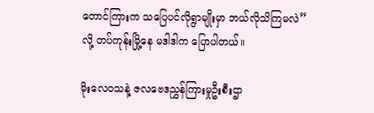တောင်ကြားက သပြေပင်လိုရွာမျိုးမှာ ဘယ်လိုသိကြမလဲ” လို့ တပ်ကုန်းမြို့နေ မဒါဒါက ပြောပါတယ်။

မိုးလေဝသနဲ့ ဇလဗေဒညွှန်ကြားမှုဦးစီးဌာ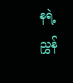နရဲ့ ညွှန်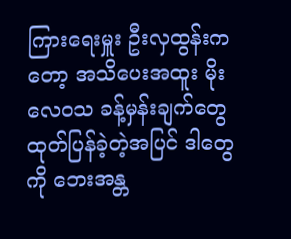ကြားရေးမှူး ဦးလှထွန်းကတော့ အသိပေးအထူး မိုးလေဝသ ခန့်မှန်းချက်တွေထုတ်ပြန်ခဲ့တဲ့အပြင် ဒါတွေကို ဘေးအန္တ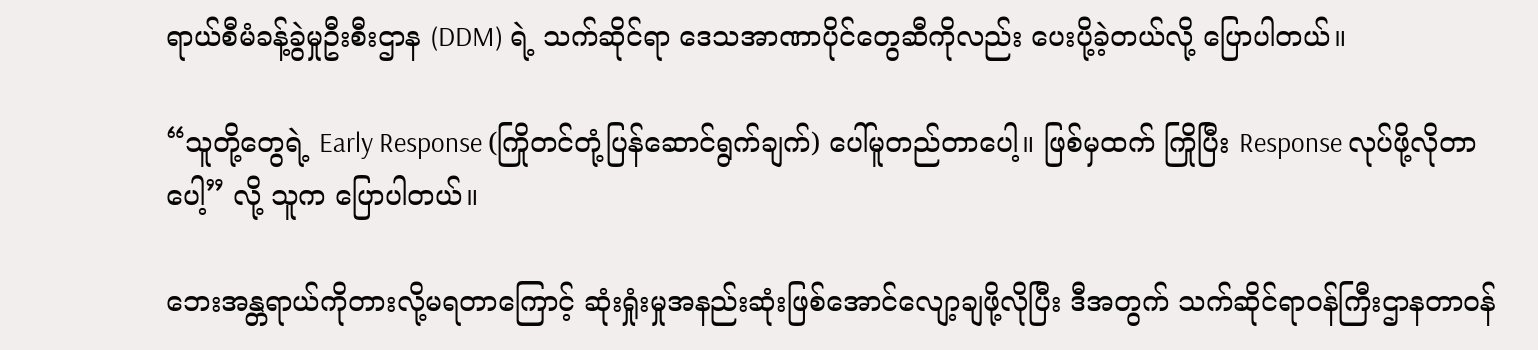ရာယ်စီမံခန့်ခွဲမှုဦးစီးဌာန (DDM) ရဲ့ သက်ဆိုင်ရာ ဒေသအာဏာပိုင်တွေဆီကိုလည်း ပေးပို့ခဲ့တယ်လို့ ပြောပါတယ်။

“သူတို့တွေရဲ့ Early Response (ကြိုတင်တုံ့ပြန်ဆောင်ရွက်ချက်) ပေါ်မူတည်တာပေါ့။ ဖြစ်မှထက် ကြိုပြီး Response လုပ်ဖို့လိုတာပေါ့” လို့ သူက ပြောပါတယ်။

ဘေးအန္တရာယ်ကိုတားလို့မရတာကြောင့် ဆုံးရှုံးမှုအနည်းဆုံးဖြစ်အောင်လျော့ချဖို့လိုပြီး ဒီအတွက် သက်ဆိုင်ရာဝန်ကြီးဌာနတာဝန်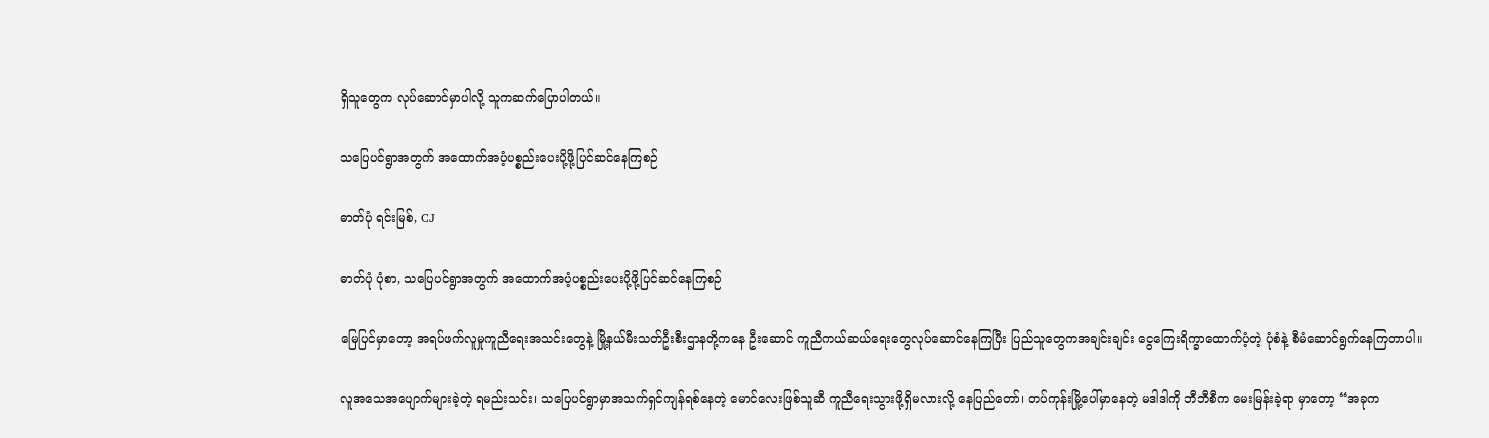ရှိသူတွေက လုပ်ဆောင်မှာပါလို့ သူကဆက်ပြောပါတယ်။

သပြေပင်ရွာအတွက် အထောက်အပံ့ပစ္စည်းပေးပို့ဖို့ပြင်ဆင်နေကြစဉ်

ဓာတ်ပုံ ရင်းမြစ်, CJ

ဓာတ်ပုံ ပုံစာ, သပြေပင်ရွာအတွက် အထောက်အပံ့ပစ္စည်းပေးပို့ဖို့ပြင်ဆင်နေကြစဉ်

မြေပြင်မှာတော့ အရပ်ဖက်လူမှုကူညီရေးအသင်းတွေနဲ့ မြို့နယ်မီးသတ်ဦးစီးဌာနတို့ကနေ ဦးဆောင် ကူညီကယ်ဆယ်ရေးတွေလုပ်ဆောင်နေကြပြီး ပြည်သူတွေကအချင်းချင်း ငွေကြေးရိက္ခာထောက်ပံ့တဲ့ ပုံစံနဲ့ စီမံဆောင်ရွက်နေကြတာပါ။

လူအသေအပျောက်များခဲ့တဲ့ ရမည်းသင်း၊ သပြေပင်ရွာမှာအသက်ရှင်ကျန်ရစ်နေတဲ့ မောင်လေးဖြစ်သူဆီ ကူညီရေးသွားဖို့ရှိမလားလို့ နေပြည်တော်၊ တပ်ကုန်းမြို့ပေါ်မှာနေတဲ့ မဒါဒါကို ဘီဘီစီက မေးမြန်းခဲ့ရာ မှာတော့ “အခုက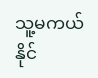သူ့မကယ်နိုင်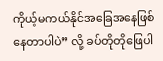ကိုယ့်မကယ်နိုင်အခြေအနေဖြစ်နေတာပါပဲ” လို့ ခပ်တိုတိုဖြေပါ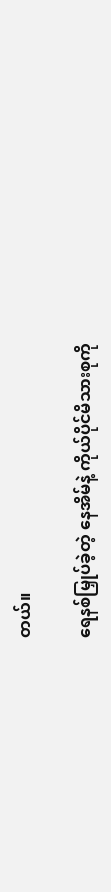တယ်။

ရေနစ်မြှုပ်ခဲ့တဲ့ နေအိမ်နဲ့ ကိုယ်ပိုင်မိသားစုကို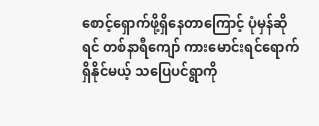စောင့်ရှောက်ဖို့ရှိနေတာကြောင့် ပုံမှန်ဆိုရင် တစ်နာရီကျော် ကားမောင်းရင်ရောက်ရှိနိုင်မယ့် သပြေပင်ရွာကို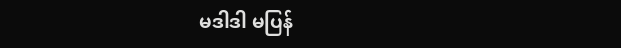မဒါဒါ မပြန်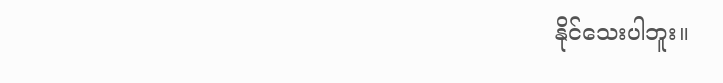နိုင်သေးပါဘူး။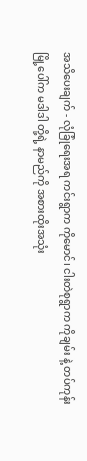အသိပေးချက် - လုံခြုံရေးအရ ကင်းရွာက ကိုမောင်၊ ငါးတဲစုရွာက ကိုချမ်း နဲ့ တပ်ကုန်းမြို့ပေါ်က မဒါဒါ တို့ရဲ့ နာမည်ကို အစားထိုးအသုံး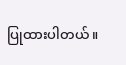ပြုထားပါတယ်။